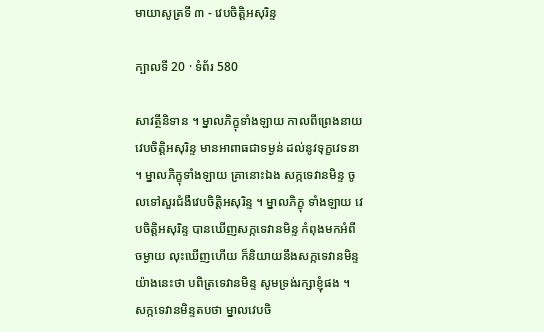មាយាសូត្រទី ៣ - វេបចិត្តិអសុរិន្ទ

ក្បាលទី 20 · ទំព័រ 580

សាវត្ថីនិទាន ។ ម្នាលភិក្ខុទាំងឡាយ កាលពីព្រេងនាយ វេបចិត្តិអសុរិន្ទ មានអាពាធជាទម្ងន់ ដល់នូវទុក្ខវេទនា ។ ម្នាលភិក្ខុទាំងឡាយ គ្រានោះឯង សក្កទេវានមិន្ទ ចូលទៅសួរជំងឺវេបចិត្តិអសុរិន្ទ ។ ម្នាលភិក្ខុ ទាំងឡាយ វេបចិត្តិអសុរិន្ទ បានឃើញសក្កទេវានមិន្ទ កំពុងមកអំពីចម្ងាយ លុះឃើញហើយ ក៏និយាយនឹងសក្កទេវានមិន្ទ យ៉ាងនេះថា បពិត្រទេវានមិន្ទ សូមទ្រង់រក្សាខ្ញុំផង ។ សក្កទេវានមិន្ទតបថា ម្នាលវេបចិ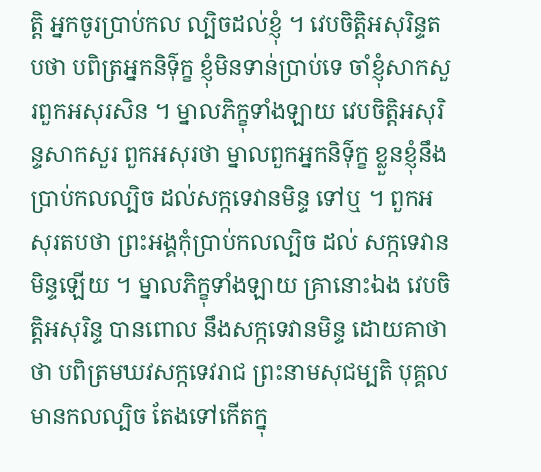ត្តិ អ្នកចូរប្រាប់កល ល្បិចដល់ខ្ញុំ ។ វេបចិត្តិអសុរិន្ទតបថា បពិត្រអ្នកនិទ៌ុក្ខ ខ្ញុំមិនទាន់ប្រាប់ទេ ចាំខ្ញុំសាកសួរពួកអសុរសិន ។ ម្នាលភិក្ខុទាំងឡាយ វេបចិត្តិអសុរិន្ទសាកសួរ ពួកអសុរថា ម្នាលពួកអ្នកនិទ៌ុក្ខ ខ្លួនខ្ញុំនឹងប្រាប់កលល្បិច ដល់សក្កទេវានមិន្ទ ទៅឬ ។ ពួកអសុរតបថា ព្រះអង្គកុំប្រាប់កលល្បិច ដល់ សក្កទេវានមិន្ទឡើយ ។ ម្នាលភិក្ខុទាំងឡាយ គ្រានោះឯង វេបចិត្តិអសុរិន្ទ បានពោល នឹងសក្កទេវានមិន្ទ ដោយគាថាថា បពិត្រមឃវសក្កទេវរាជ ព្រះនាមសុជម្បតិ បុគ្គលមានកលល្បិច តែងទៅកើតក្នុ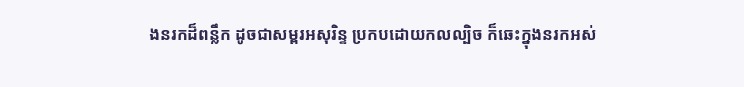ងនរកដ៏ពន្លឹក ដូចជាសម្ពរអសុរិន្ទ ប្រកបដោយកលល្បិច ក៏ឆេះក្នុងនរកអស់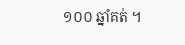១០០ ឆ្នាំគត់ ។